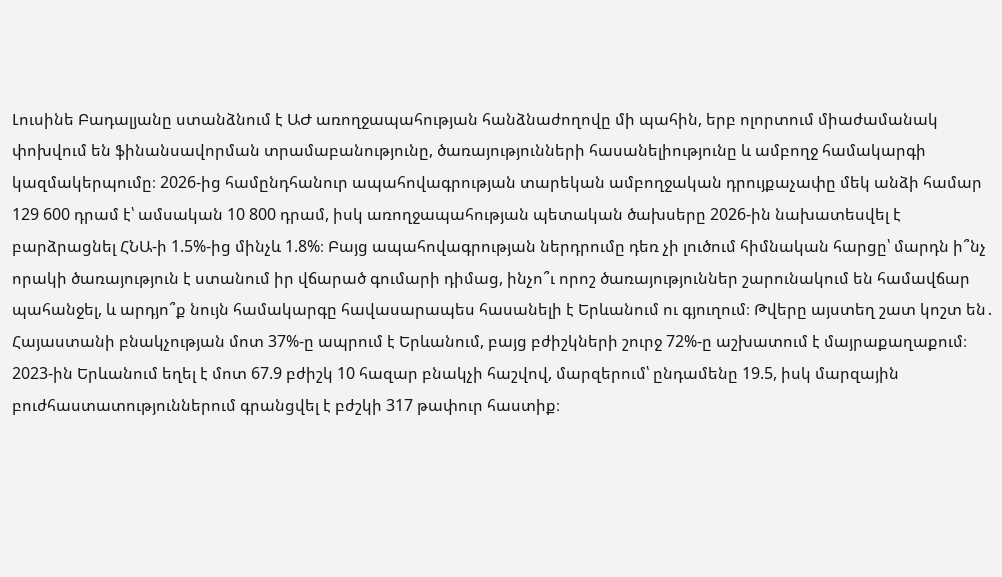Լուսինե Բադալյանը ստանձնում է ԱԺ առողջապահության հանձնաժողովը մի պահին, երբ ոլորտում միաժամանակ փոխվում են ֆինանսավորման տրամաբանությունը, ծառայությունների հասանելիությունը և ամբողջ համակարգի կազմակերպումը։ 2026-ից համընդհանուր ապահովագրության տարեկան ամբողջական դրույքաչափը մեկ անձի համար 129 600 դրամ է՝ ամսական 10 800 դրամ, իսկ առողջապահության պետական ծախսերը 2026-ին նախատեսվել է բարձրացնել ՀՆԱ-ի 1.5%-ից մինչև 1.8%։ Բայց ապահովագրության ներդրումը դեռ չի լուծում հիմնական հարցը՝ մարդն ի՞նչ որակի ծառայություն է ստանում իր վճարած գումարի դիմաց, ինչո՞ւ որոշ ծառայություններ շարունակում են համավճար պահանջել, և արդյո՞ք նույն համակարգը հավասարապես հասանելի է Երևանում ու գյուղում։ Թվերը այստեղ շատ կոշտ են․ Հայաստանի բնակչության մոտ 37%-ը ապրում է Երևանում, բայց բժիշկների շուրջ 72%-ը աշխատում է մայրաքաղաքում։ 2023-ին Երևանում եղել է մոտ 67.9 բժիշկ 10 հազար բնակչի հաշվով, մարզերում՝ ընդամենը 19.5, իսկ մարզային բուժհաստատություններում գրանցվել է բժշկի 317 թափուր հաստիք։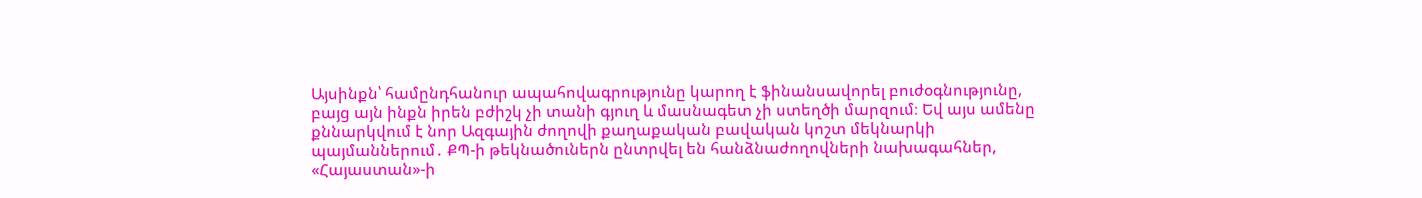Այսինքն՝ համընդհանուր ապահովագրությունը կարող է ֆինանսավորել բուժօգնությունը, բայց այն ինքն իրեն բժիշկ չի տանի գյուղ և մասնագետ չի ստեղծի մարզում։ Եվ այս ամենը քննարկվում է նոր Ազգային ժողովի քաղաքական բավական կոշտ մեկնարկի պայմաններում․ ՔՊ-ի թեկնածուներն ընտրվել են հանձնաժողովների նախագահներ, «Հայաստան»-ի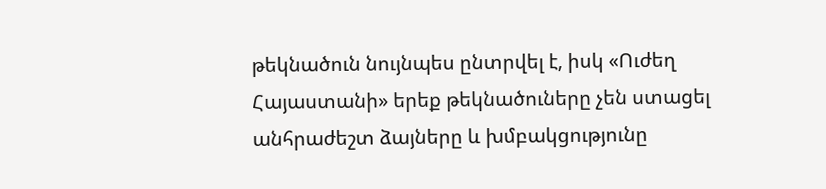թեկնածուն նույնպես ընտրվել է, իսկ «Ուժեղ Հայաստանի» երեք թեկնածուները չեն ստացել անհրաժեշտ ձայները և խմբակցությունը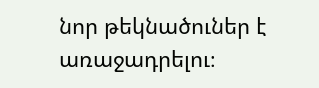նոր թեկնածուներ է առաջադրելու։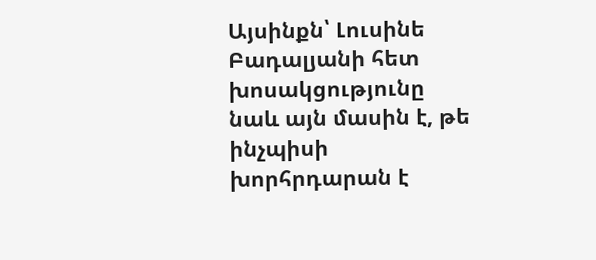Այսինքն՝ Լուսինե Բադալյանի հետ խոսակցությունը նաև այն մասին է, թե ինչպիսի խորհրդարան է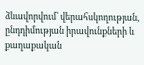ձևավորվում՝ վերահսկողության, ընդդիմության իրավունքների և քաղաքական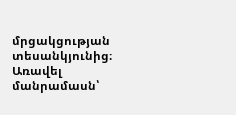մրցակցության տեսանկյունից։ Առավել մանրամասն՝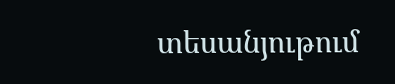տեսանյութում